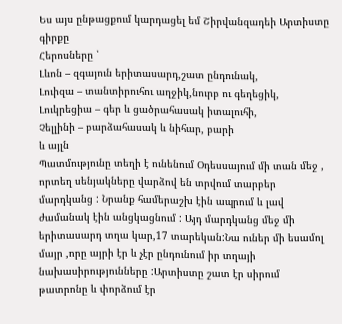Ես այս ընթացքում կարդացել եմ Շիրվանզադեի Արտիստը գիրքը
Հերոսները ՝
Լևոն – զգայուն երիտասարդ,շատ ընդունակ,
Լուիզա – տանտիրուհու աղջիկ,նուրբ ու գեղեցիկ,
Լուկրեցիա – գեր և ցածրահասակ իտալուհի,
Չելլինի – բարձահասակ և նիհար, բարի
և այլն
Պատմությունը տեղի է ունենում Օդեսսայում մի տան մեջ , որտեղ սենյակները վարձով են տրվում տարբեր մարդկանց : Նրանք համերաշխ էին ապրում և լավ ժամանակ էին անցկացնում : Այդ մարդկանց մեջ մի երիտասարդ տղա կար,17 տարեկան:Նա ուներ մի եսամոլ մայր ,որը այրի էր և չէր ընդունում իր տղայի նախասիրությունները :Արտիստը շատ էր սիրում թատրոնը և փորձում էր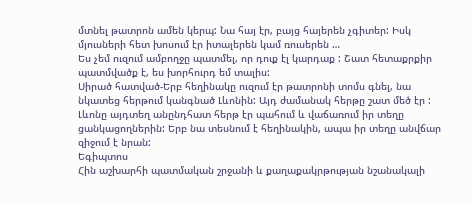մտնել թատրոն ամեն կերպ: Նա հայ էր, բայց հայերեն չգիտեր: Իսկ մյուսների հետ խոսում էր իտալերեն կամ ռուսերեն …
Ես չեմ ուզում ամբողջը պատմել, որ դուք էլ կարդաք : Շատ հետաքրքիր պատմվածք է, ես խորհուրդ եմ տալիս:
Սիրած հատված-Երբ հեղինակը ուզում էր թատրոնի տոմս գնել, նա նկատեց հերթում կանգնած Լևոնին: Այդ ժամանակ հերթը շատ մեծ էր : Լևոնը այդտեղ անընդհատ հերթ էր պահում և վաճառում իր տեղը ցանկացողներին: Երբ նա տեսնում է հեղինակին, ապա իր տեղը անվճար զիջում է նրան:
Եգիպտոս
Հին աշխարհի պատմական շրջանի և քաղաքակրթության նշանակալի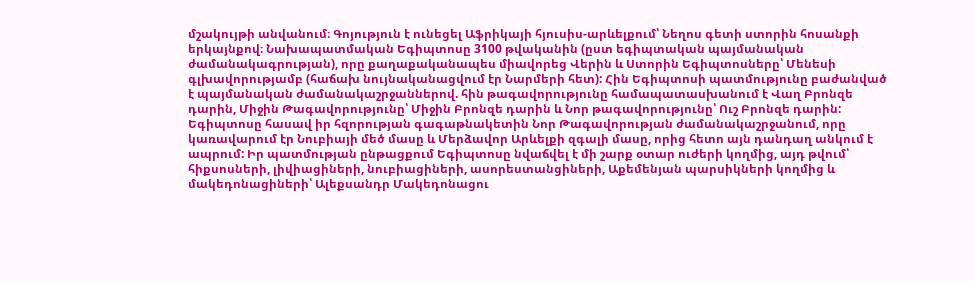մշակույթի անվանում։ Գոյություն է ունեցել Աֆրիկայի հյուսիս-արևելքում՝ Նեղոս գետի ստորին հոսանքի երկայնքով։ Նախապատմական Եգիպտոսը 3100 թվականին (ըստ եգիպտական պայմանական ժամանակագրության), որը քաղաքականապես միավորեց Վերին և Ստորին Եգիպտոսները՝ Մենեսի գլխավորությամբ (հաճախ նույնականացվում էր Նարմերի հետ): Հին Եգիպտոսի պատմությունը բաժանված է պայմանական ժամանակաշրջաններով. հին թագավորությունը համապատասխանում է Վաղ Բրոնզե դարին, Միջին Թագավորությունը՝ Միջին Բրոնզե դարին և Նոր թագավորությունը՝ Ուշ Բրոնզե դարին:
Եգիպտոսը հասավ իր հզորության գագաթնակետին Նոր Թագավորության ժամանակաշրջանում, որը կառավարում էր Նուբիայի մեծ մասը և Մերձավոր Արևելքի զգալի մասը, որից հետո այն դանդաղ անկում է ապրում: Իր պատմության ընթացքում Եգիպտոսը նվաճվել է մի շարք օտար ուժերի կողմից, այդ թվում՝ հիքսոսների, լիվիացիների, նուբիացիների, ասորեստանցիների, Աքեմենյան պարսիկների կողմից և մակեդոնացիների՝ Ալեքսանդր Մակեդոնացու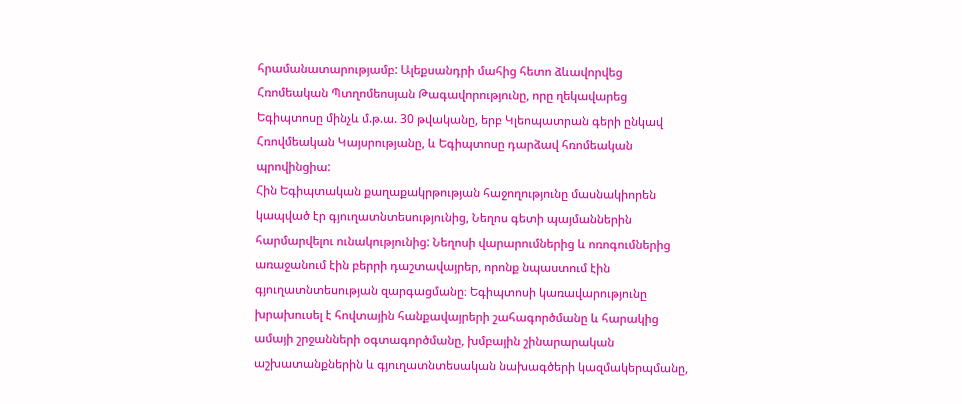հրամանատարությամբ: Ալեքսանդրի մահից հետո ձևավորվեց Հռոմեական Պտղոմեոսյան Թագավորությունը, որը ղեկավարեց Եգիպտոսը մինչև մ.թ.ա. 30 թվականը, երբ Կլեոպատրան գերի ընկավ Հռովմեական Կայսրությանը, և Եգիպտոսը դարձավ հռոմեական պրովինցիա:
Հին Եգիպտական քաղաքակրթության հաջողությունը մասնակիորեն կապված էր գյուղատնտեսությունից, Նեղոս գետի պայմաններին հարմարվելու ունակությունից: Նեղոսի վարարումներից և ոռոգումներից առաջանում էին բերրի դաշտավայրեր, որոնք նպաստում էին գյուղատնտեսության զարգացմանը։ Եգիպտոսի կառավարությունը խրախուսել է հովտային հանքավայրերի շահագործմանը և հարակից ամայի շրջանների օգտագործմանը, խմբային շինարարական աշխատանքներին և գյուղատնտեսական նախագծերի կազմակերպմանը,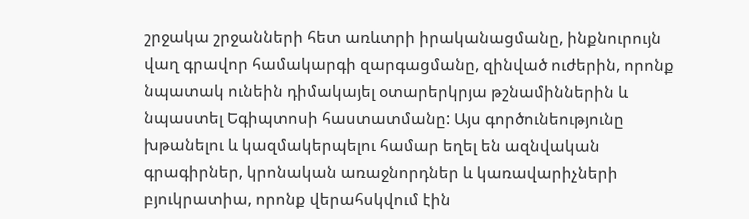շրջակա շրջանների հետ առևտրի իրականացմանը, ինքնուրույն վաղ գրավոր համակարգի զարգացմանը, զինված ուժերին, որոնք նպատակ ունեին դիմակայել օտարերկրյա թշնամիններին և նպաստել Եգիպտոսի հաստատմանը: Այս գործունեությունը խթանելու և կազմակերպելու համար եղել են ազնվական գրագիրներ, կրոնական առաջնորդներ և կառավարիչների բյուկրատիա, որոնք վերահսկվում էին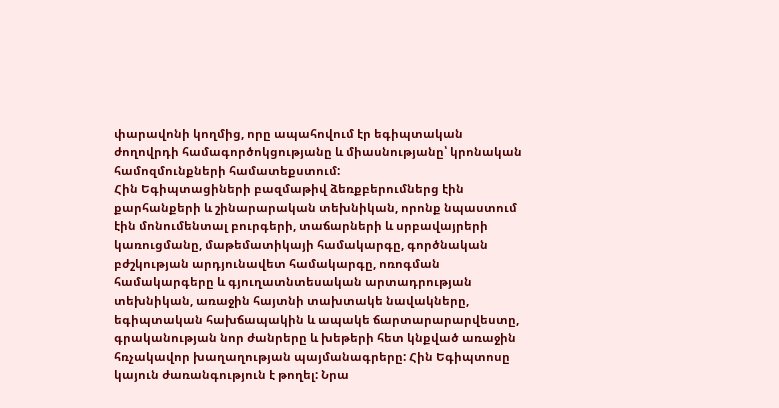փարավոնի կողմից, որը ապահովում էր եգիպտական ժողովրդի համագործոկցությանը և միասնությանը՝ կրոնական համոզմունքների համատեքստում:
Հին Եգիպտացիների բազմաթիվ ձեռքբերումներց էին քարհանքերի և շինարարական տեխնիկան, որոնք նպաստում էին մոնումենտալ բուրգերի, տաճարների և սրբավայրերի կառուցմանը, մաթեմատիկայի համակարգը, գործնական բժշկության արդյունավետ համակարգը, ոռոգման համակարգերը և գյուղատնտեսական արտադրության տեխնիկան, առաջին հայտնի տախտակե նավակները, եգիպտական հախճապակին և ապակե ճարտարարարվեստը, գրականության նոր ժանրերը և խեթերի հետ կնքված առաջին հռչակավոր խաղաղության պայմանագրերը: Հին Եգիպտոսը կայուն ժառանգություն է թողել: Նրա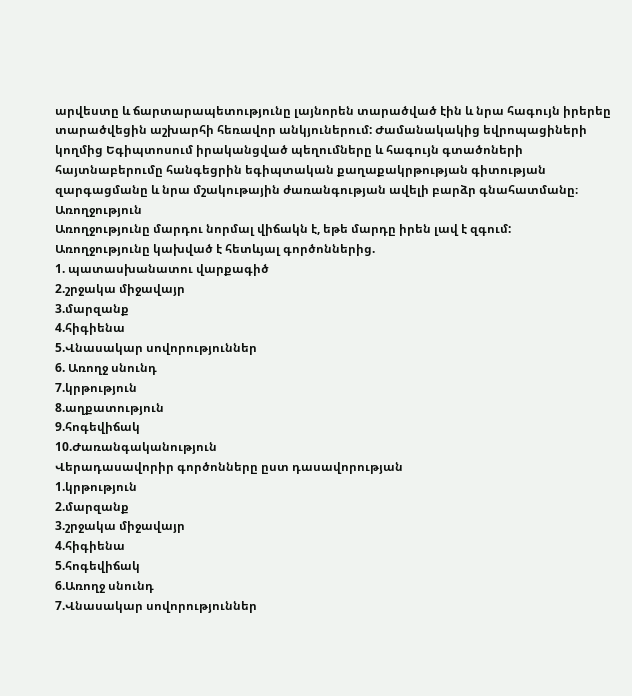արվեստը և ճարտարապետությունը լայնորեն տարածված էին և նրա հագույն իրերեը տարածվեցին աշխարհի հեռավոր անկյուներում: Ժամանակակից եվրոպացիների կողմից Եգիպտոսում իրականցված պեղումները և հագույն գտածոների հայտնաբերումը հանգեցրին եգիպտական քաղաքակրթության գիտության զարգացմանը և նրա մշակութային ժառանգության ավելի բարձր գնահատմանը։
Առողջություն
Առողջությունը մարդու նորմալ վիճակն է, եթե մարդը իրեն լավ է զգում:
Առողջությունը կախված է հետևյալ գործոններից.
1. պատասխանատու վարքագիծ
2.շրջակա միջավայր
3.մարզանք
4.հիգիենա
5.Վնասակար սովորություններ
6. Առողջ սնունդ
7.կրթություն
8.աղքատություն
9.հոգեվիճակ
10.Ժառանգականություն
Վերադասավորիր գործոնները ըստ դասավորության
1.կրթություն
2.մարզանք
3.շրջակա միջավայր
4.հիգիենա
5.հոգեվիճակ
6.Առողջ սնունդ
7.Վնասակար սովորություններ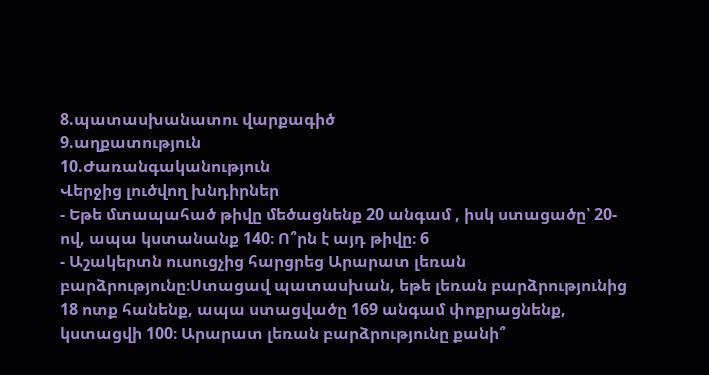8.պատասխանատու վարքագիծ
9.աղքատություն
10.Ժառանգականություն
Վերջից լուծվող խնդիրներ
- Եթե մտապահած թիվը մեծացնենք 20 անգամ , իսկ ստացածը՝ 20-ով, ապա կստանանք 140։ Ո՞րն է այդ թիվը։ 6
- Աշակերտն ուսուցչից հարցրեց Արարատ լեռան բարձրությունը։Ստացավ պատասխան, եթե լեռան բարձրությունից 18 ոտք հանենք, ապա ստացվածը 169 անգամ փոքրացնենք, կստացվի 100։ Արարատ լեռան բարձրությունը քանի՞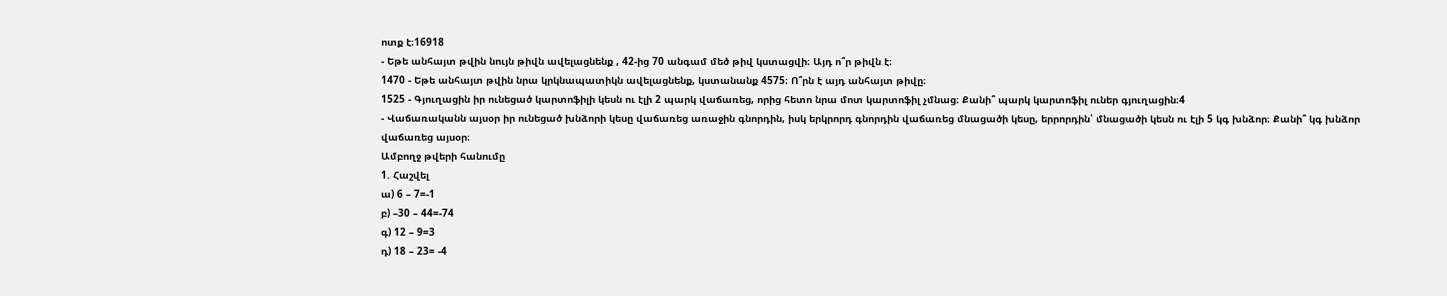ոտք է։16918
- Եթե անհայտ թվին նույն թիվն ավելացնենք , 42-ից 70 անգամ մեծ թիվ կստացվի։ Այդ ո՞ր թիվն է։
1470 - Եթե անհայտ թվին նրա կրկնապատիկն ավելացնենք, կստանանք 4575։ Ո՞րն է այդ անհայտ թիվը։
1525 - Գյուղացին իր ունեցած կարտոֆիլի կեսն ու էլի 2 պարկ վաճառեց, որից հետո նրա մոտ կարտոֆիլ չմնաց։ Քանի՞ պարկ կարտոֆիլ ուներ գյուղացին։4
- Վաճառականն այսօր իր ունեցած խնձորի կեսը վաճառեց առաջին գնորդին, իսկ երկրորդ գնորդին վաճառեց մնացածի կեսը, երրորդին՝ մնացածի կեսն ու էլի 5 կգ խնձոր։ Քանի՞ կգ խնձոր վաճառեց այսօր։
Ամբողջ թվերի հանումը
1. Հաշվել
ա) 6 – 7=-1
բ) –30 – 44=-74
գ) 12 – 9=3
դ) 18 – 23= -4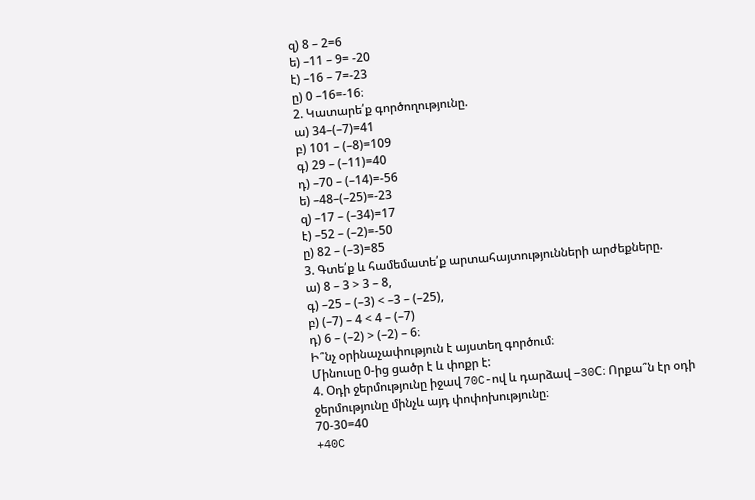զ) 8 – 2=6
ե) –11 – 9= -20
է) –16 – 7=-23
ը) 0 –16=-16։
2. Կատարե՛ք գործողությունը.
ա) 34–(–7)=41
բ) 101 – (–8)=109
գ) 29 – (–11)=40
դ) –70 – (–14)=-56
ե) –48–(–25)=-23
զ) –17 – (–34)=17
է) –52 – (–2)=-50
ը) 82 – (–3)=85
3. Գտե՛ք և համեմատե՛ք արտահայտությունների արժեքները.
ա) 8 – 3 > 3 – 8,
գ) –25 – (–3) < –3 – (–25),
բ) (–7) – 4 < 4 – (–7)
դ) 6 – (–2) > (–2) – 6։
Ի՞նչ օրինաչափություն է այստեղ գործում։
Մինուսը 0-ից ցածր է և փոքր է:
4. Օդի ջերմությունը իջավ 70C-ով և դարձավ –30C։ Որքա՞ն էր օդի ջերմությունը մինչև այդ փոփոխությունը։
70-30=40
+40C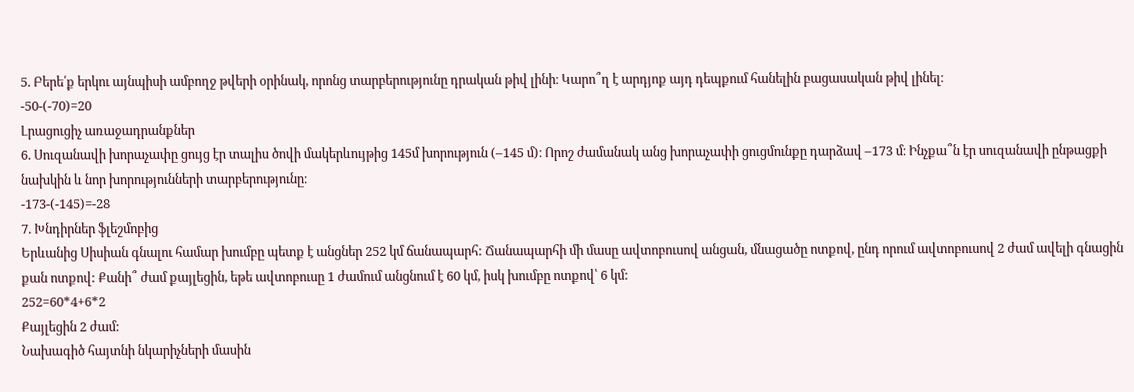5. Բերե՛ք երկու այնպիսի ամբողջ թվերի օրինակ, որոնց տարբերությունը դրական թիվ լինի։ Կարո՞ղ է արդյոք այդ դեպքում հանելին բացասական թիվ լինել։
-50-(-70)=20
Լրացուցիչ առաջադրանքներ
6. Սուզանավի խորաչափը ցույց էր տալիս ծովի մակերևույթից 145մ խորություն (–145 մ)։ Որոշ ժամանակ անց խորաչափի ցուցմունքը դարձավ –173 մ։ Ինչքա՞ն էր սուզանավի ընթացքի նախկին և նոր խորությունների տարբերությունը։
-173-(-145)=-28
7. Խնդիրներ ֆլեշմոբից
Երևանից Սիսիան գնալու համար խումբը պետք է անցներ 252 կմ ճանապարհ: Ճանապարհի մի մասը ավտոբուսով անցան, մնացածը ոտքով, ընդ որում ավտոբուսով 2 ժամ ավելի գնացին քան ոտքով: Քանի՞ ժամ քայլեցին, եթե ավտոբուսը 1 ժամում անցնում է 60 կմ, իսկ խումբը ոտքով՝ 6 կմ:
252=60*4+6*2
Քայլեցին 2 ժամ:
Նախագիծ հայտնի նկարիչների մասին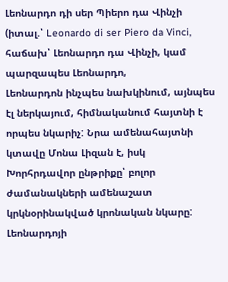Լեոնարդո դի սեր Պիերո դա Վինչի (իտալ.՝ Leonardo di ser Piero da Vinci, հաճախ՝ Լեոնարդո դա Վինչի, կամ պարզապես Լեոնարդո,
Լեոնարդոն ինչպես նախկինում, այնպես էլ ներկայում, հիմնականում հայտնի է որպես նկարիչ: Նրա ամենահայտնի կտավը Մոնա Լիզան է, իսկ Խորհրդավոր ընթրիքը՝ բոլոր ժամանակների ամենաշատ կրկնօրինակված կրոնական նկարը: Լեոնարդոյի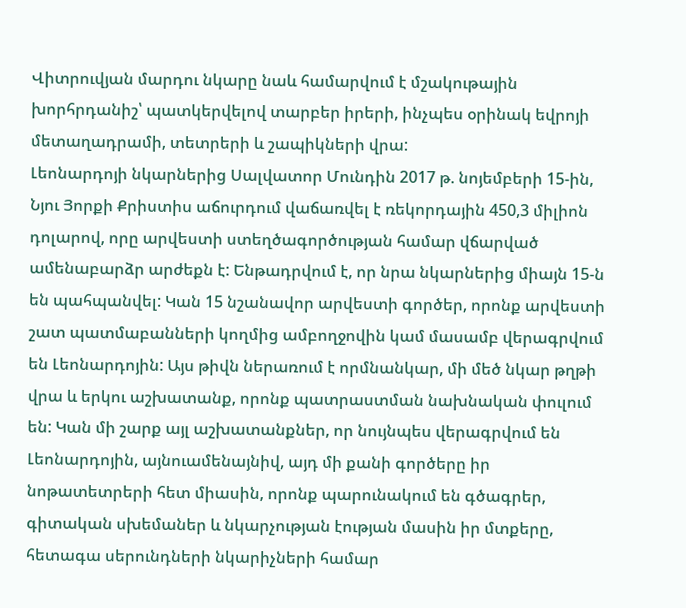Վիտրուվյան մարդու նկարը նաև համարվում է մշակութային խորհրդանիշ՝ պատկերվելով տարբեր իրերի, ինչպես օրինակ եվրոյի մետաղադրամի, տետրերի և շապիկների վրա:
Լեոնարդոյի նկարներից Սալվատոր Մունդին 2017 թ. նոյեմբերի 15-ին, Նյու Յորքի Քրիստիս աճուրդում վաճառվել է ռեկորդային 450,3 միլիոն դոլարով, որը արվեստի ստեղծագործության համար վճարված ամենաբարձր արժեքն է: Ենթադրվում է, որ նրա նկարներից միայն 15-ն են պահպանվել: Կան 15 նշանավոր արվեստի գործեր, որոնք արվեստի շատ պատմաբանների կողմից ամբողջովին կամ մասամբ վերագրվում են Լեոնարդոյին: Այս թիվն ներառում է որմնանկար, մի մեծ նկար թղթի վրա և երկու աշխատանք, որոնք պատրաստման նախնական փուլում են: Կան մի շարք այլ աշխատանքներ, որ նույնպես վերագրվում են Լեոնարդոյին, այնուամենայնիվ, այդ մի քանի գործերը իր նոթատետրերի հետ միասին, որոնք պարունակում են գծագրեր, գիտական սխեմաներ և նկարչության էության մասին իր մտքերը, հետագա սերունդների նկարիչների համար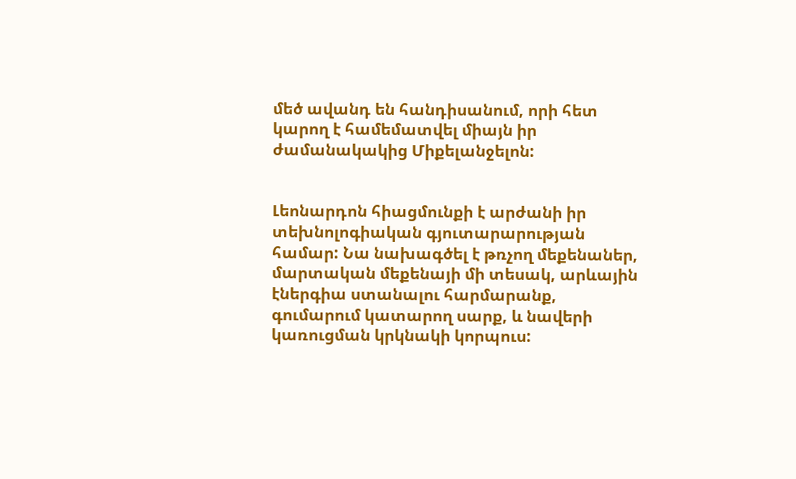մեծ ավանդ են հանդիսանում, որի հետ կարող է համեմատվել միայն իր ժամանակակից Միքելանջելոն:


Լեոնարդոն հիացմունքի է արժանի իր տեխնոլոգիական գյուտարարության համար: Նա նախագծել է թռչող մեքենաներ, մարտական մեքենայի մի տեսակ, արևային էներգիա ստանալու հարմարանք, գումարում կատարող սարք, և նավերի կառուցման կրկնակի կորպուս: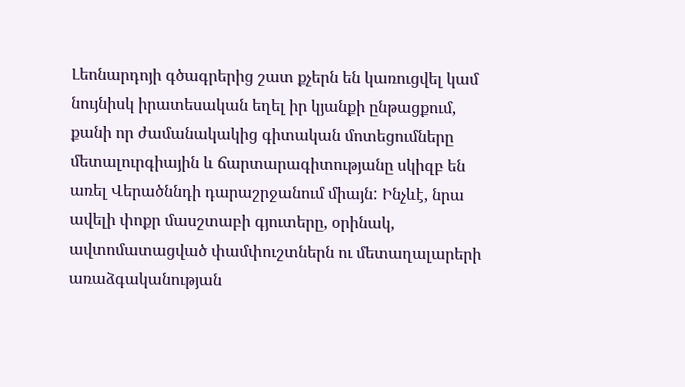Լեոնարդոյի գծագրերից շատ քչերն են կառուցվել կամ նույնիսկ իրատեսական եղել իր կյանքի ընթացքում, քանի որ ժամանակակից գիտական մոտեցումները մետալուրգիային և ճարտարագիտությանը սկիզբ են առել Վերածննդի դարաշրջանում միայն: Ինչևէ, նրա ավելի փոքր մասշտաբի գյուտերը, օրինակ, ավտոմատացված փամփուշտներն ու մետաղալարերի առաձգականության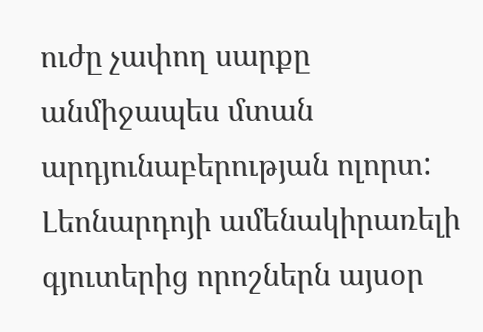ուժը չափող սարքը անմիջապես մտան արդյունաբերության ոլորտ: Լեոնարդոյի ամենակիրառելի գյուտերից որոշներն այսօր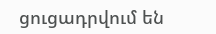ցուցադրվում են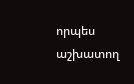որպես աշխատող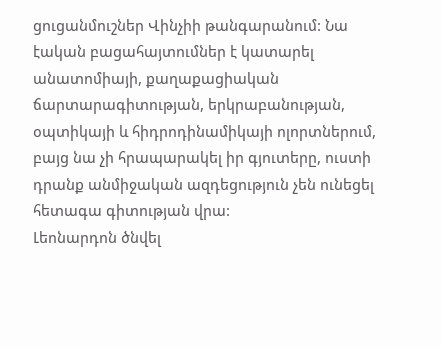ցուցանմուշներ Վինչիի թանգարանում: Նա էական բացահայտումներ է կատարել անատոմիայի, քաղաքացիական ճարտարագիտության, երկրաբանության, օպտիկայի և հիդրոդինամիկայի ոլորտներում, բայց նա չի հրապարակել իր գյուտերը, ուստի դրանք անմիջական ազդեցություն չեն ունեցել հետագա գիտության վրա:
Լեոնարդոն ծնվել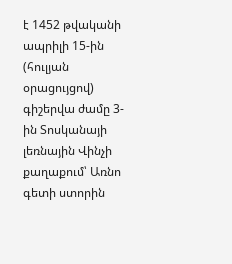է 1452 թվականի ապրիլի 15-ին (հուլյան օրացույցով) գիշերվա ժամը 3-ին Տոսկանայի լեռնային Վինչի քաղաքում՝ Առնո գետի ստորին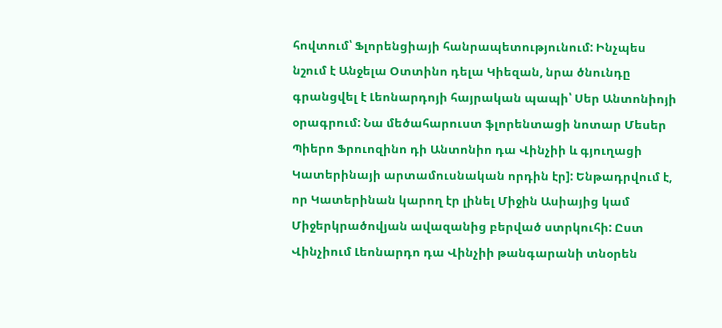հովտում՝ Ֆլորենցիայի հանրապետությունում: Ինչպես նշում է Անջելա Օտտինո դելա Կիեզան, նրա ծնունդը գրանցվել է Լեոնարդոյի հայրական պապի՝ Սեր Անտոնիոյի օրագրում: Նա մեծահարուստ ֆլորենտացի նոտար Մեսեր Պիերո Ֆրուոզինո դի Անտոնիո դա Վինչիի և գյուղացի Կատերինայի արտամուսնական որդին էր]: Ենթադրվում է, որ Կատերինան կարող էր լինել Միջին Ասիայից կամ Միջերկրածովյան ավազանից բերված ստրկուհի: Ըստ Վինչիում Լեոնարդո դա Վինչիի թանգարանի տնօրեն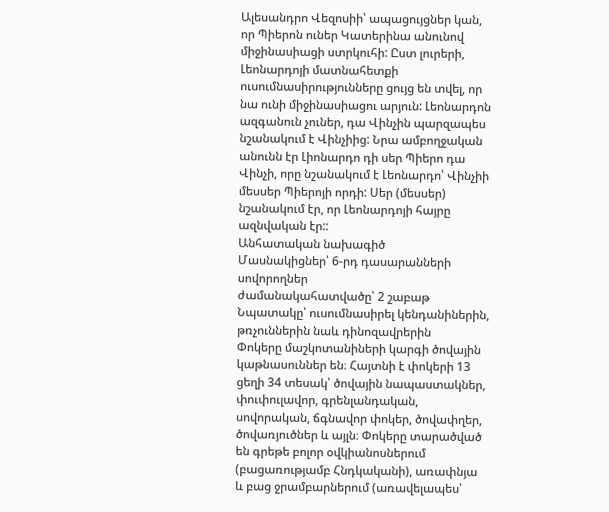Ալեսանդրո Վեզոսիի՝ ապացույցներ կան, որ Պիերոն ուներ Կատերինա անունով միջինասիացի ստրկուհի: Ըստ լուրերի, Լեոնարդոյի մատնահետքի ուսումնասիրությունները ցույց են տվել, որ նա ունի միջինասիացու արյուն: Լեոնարդոն ազգանուն չուներ, դա Վինչին պարզապես նշանակում է Վինչիից: Նրա ամբողջական անունն էր Լիոնարդո դի սեր Պիերո դա Վինչի, որը նշանակում է Լեոնարդո՝ Վինչիի մեսսեր Պիերոյի որդի: Սեր (մեսսեր) նշանակում էր, որ Լեոնարդոյի հայրը ազնվական էր::
Անհատական նախագիծ
Մասնակիցներ՝ 6-րդ դասարանների սովորողներ
ժամանակահատվածը՝ 2 շաբաթ
Նպատակը՝ ուսումնասիրել կենդանիներին, թռչուններին նաև դինոզավրերին
Փոկերը մաշկոտանիների կարգի ծովային կաթնասուններ են։ Հայտնի է փոկերի 13 ցեղի 34 տեսակ՝ ծովային նապաստակներ, փուփուլավոր, գրենլանդական, սովորական, ճգնավոր փոկեր, ծովափղեր, ծովառյուծներ և այլն։ Փոկերը տարածված են գրեթե բոլոր օվկիանոսներում (բացառությամբ Հնդկականի), առափնյա և բաց ջրամբարներում (առավելապես՝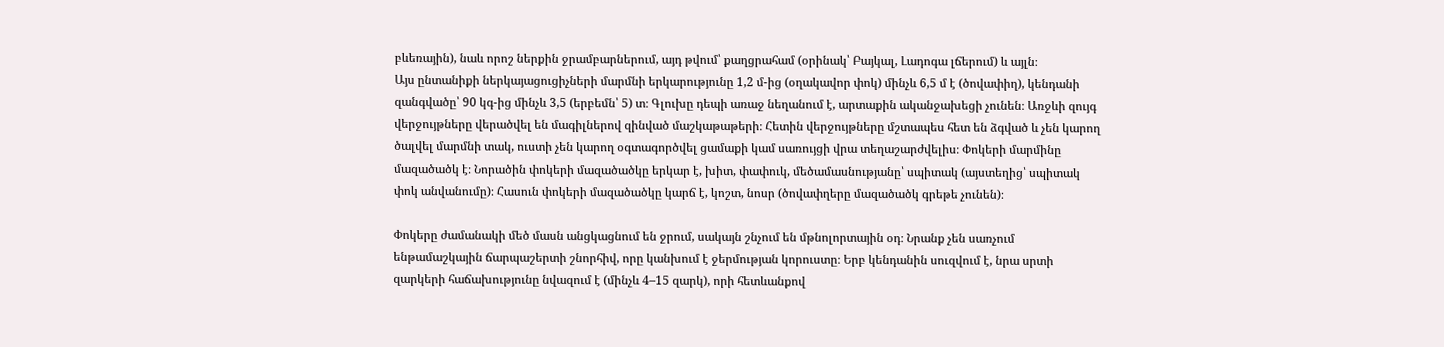բևեռային), նաև որոշ ներքին ջրամբարներում, այդ թվում՝ քաղցրահամ (օրինակ՝ Բայկալ, Լադոգա լճերում) և այլն։
Այս ընտանիքի ներկայացուցիչների մարմնի երկարությունը 1,2 մ-ից (օղակավոր փոկ) մինչև 6,5 մ է (ծովափիղ), կենդանի զանգվածը՝ 90 կգ-ից մինչև 3,5 (երբեմն՝ 5) տ։ Գլուխը դեպի առաջ նեղանում է, արտաքին ականջախեցի չունեն։ Առջևի զույգ վերջույթները վերածվել են մագիլներով զինված մաշկաթաթերի։ Հետին վերջույթները մշտապես հետ են ձգված և չեն կարող ծալվել մարմնի տակ, ուստի չեն կարող օգտագործվել ցամաքի կամ սառույցի վրա տեղաշարժվելիս։ Փոկերի մարմինը մազածածկ է։ Նորածին փոկերի մազածածկը երկար է, խիտ, փափուկ, մեծամասնությանը՝ սպիտակ (այստեղից՝ սպիտակ փոկ անվանումը)։ Հասուն փոկերի մազածածկը կարճ է, կոշտ, նոսր (ծովափղերը մազածածկ գրեթե չունեն)։

Փոկերը ժամանակի մեծ մասն անցկացնում են ջրում, սակայն շնչում են մթնոլորտային օդ։ Նրանք չեն սառչում ենթամաշկային ճարպաշերտի շնորհիվ, որը կանխում է ջերմության կորուստը։ Երբ կենդանին սուզվում է, նրա սրտի զարկերի հաճախությունը նվազում է (մինչև 4–15 զարկ), որի հետևանքով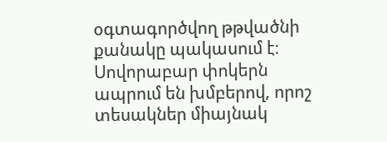օգտագործվող թթվածնի քանակը պակասում է։ Սովորաբար փոկերն ապրում են խմբերով, որոշ տեսակներ միայնակ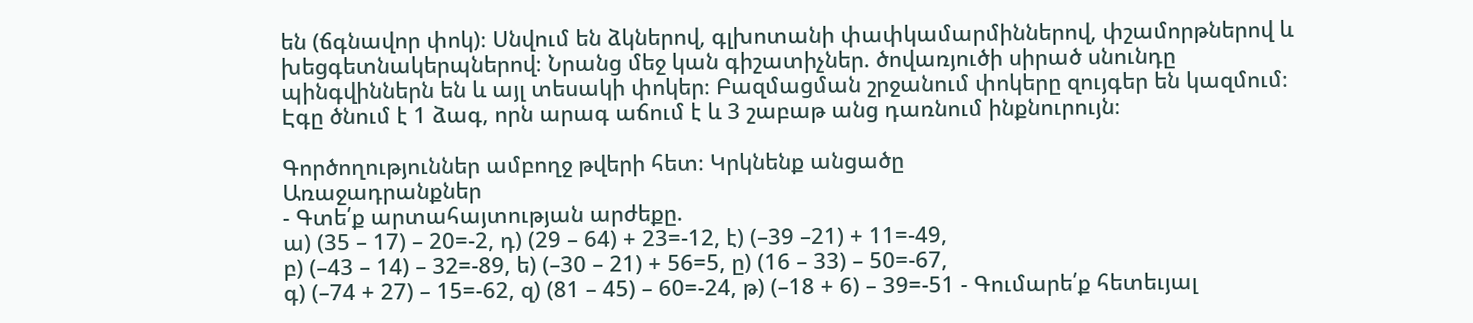են (ճգնավոր փոկ)։ Սնվում են ձկներով, գլխոտանի փափկամարմիններով, փշամորթներով և խեցգետնակերպներով։ Նրանց մեջ կան գիշատիչներ. ծովառյուծի սիրած սնունդը պինգվիններն են և այլ տեսակի փոկեր։ Բազմացման շրջանում փոկերը զույգեր են կազմում։ Էգը ծնում է 1 ձագ, որն արագ աճում է և 3 շաբաթ անց դառնում ինքնուրույն։

Գործողություններ ամբողջ թվերի հետ։ Կրկնենք անցածը
Առաջադրանքներ
- Գտե՛ք արտահայտության արժեքը.
ա) (35 – 17) – 20=-2, դ) (29 – 64) + 23=-12, է) (–39 –21) + 11=-49,
բ) (–43 – 14) – 32=-89, ե) (–30 – 21) + 56=5, ը) (16 – 33) – 50=-67,
գ) (–74 + 27) – 15=-62, զ) (81 – 45) – 60=-24, թ) (–18 + 6) – 39=-51 - Գումարե՛ք հետեւյալ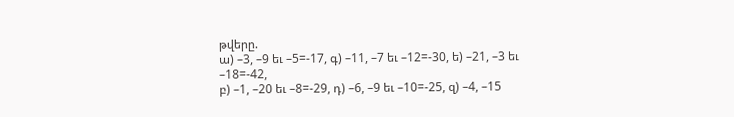թվերը.
ա) –3, –9 եւ –5=-17, գ) –11, –7 եւ –12=-30, ե) –21, –3 եւ –18=-42,
բ) –1, –20 եւ –8=-29, դ) –6, –9 եւ –10=-25, զ) –4, –15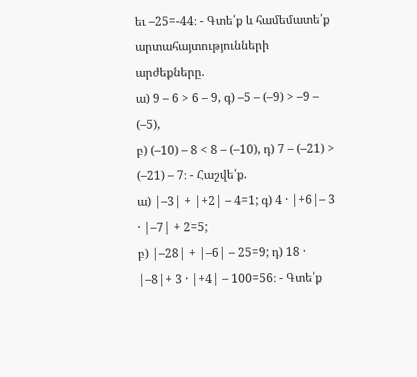եւ –25=-44։ - Գտե՛ք և համեմատե՛ք արտահայտությունների արժեքները.
ա) 9 – 6 > 6 – 9, գ) –5 – (–9) > –9 – (–5),
բ) (–10) – 8 < 8 – (–10), դ) 7 – (–21) > (–21) – 7։ - Հաշվե՛ք.
ա) |–3| + |+2| – 4=1; գ) 4 · |+6|– 3 · |–7| + 2=5;
բ) |–28| + |–6| – 25=9; դ) 18 · |–8|+ 3 · |+4| – 100=56։ - Գտե՛ք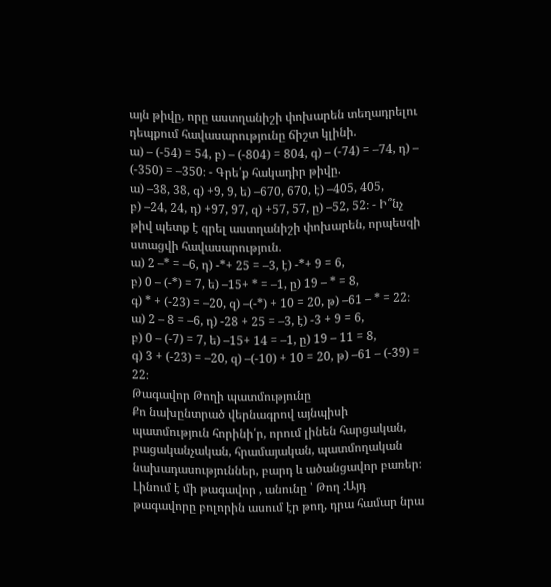այն թիվը, որը աստղանիշի փոխարեն տեղադրելու դեպքում հավասարությունը ճիշտ կլինի.
ա) – (-54) = 54, բ) – (-804) = 804, գ) – (-74) = –74, դ) – (-350) = –350։ - Գրե՛ք հակադիր թիվը.
ա) –38, 38, գ) +9, 9, ե) –670, 670, է) –405, 405,
բ) –24, 24, դ) +97, 97, զ) +57, 57, ը) –52, 52։ - Ի՞նչ թիվ պետք է գրել աստղանիշի փոխարեն, որպեսզի ստացվի հավասարություն.
ա) 2 –* = –6, դ) -*+ 25 = –3, է) -*+ 9 = 6,
բ) 0 – (-*) = 7, ե) –15+ * = –1, ը) 19 – * = 8,
գ) * + (-23) = –20, զ) –(-*) + 10 = 20, թ) –61 – * = 22։
ա) 2 – 8 = –6, դ) -28 + 25 = –3, է) -3 + 9 = 6,
բ) 0 – (-7) = 7, ե) –15+ 14 = –1, ը) 19 – 11 = 8,
գ) 3 + (-23) = –20, զ) –(-10) + 10 = 20, թ) –61 – (-39) = 22։
Թագավոր Թողի պատմությունը
Քո նախընտրած վերնագրով այնպիսի պատմություն հորինի՛ր, որում լինեն հարցական, բացականչական, հրամայական, պատմողական նախադասություններ, բարդ և ածանցավոր բառեր։
Լինում է մի թագավոր , անունը ՝ Թող :Այդ թագավորը բոլորին ասում էր թող, դրա համար նրա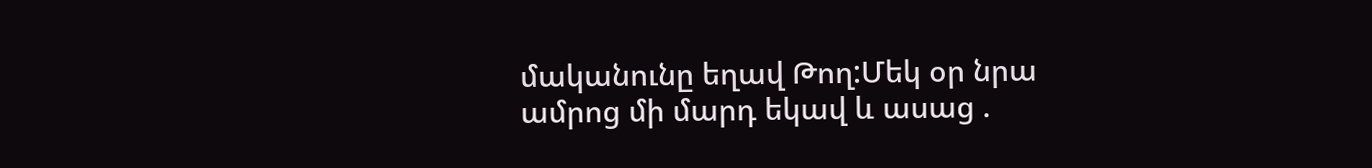մականունը եղավ Թող:Մեկ օր նրա ամրոց մի մարդ եկավ և ասաց .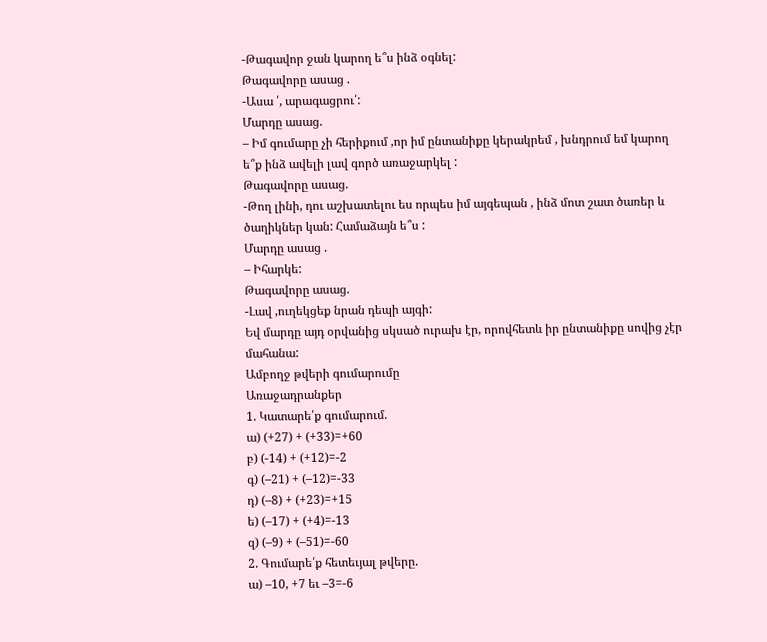-Թագավոր ջան կարող ե՞ս ինձ օգնել:
Թագավորը ասաց .
-Ասա ՛, արագացրու՛:
Մարդը ասաց.
– Իմ գումարը չի հերիքում ,որ իմ ընտանիքը կերակրեմ , խնդրում եմ կարող ե՞ք ինձ ավելի լավ գործ առաջարկել :
Թագավորը ասաց.
-Թող լինի, դու աշխատելու ես որպես իմ այգեպան , ինձ մոտ շատ ծառեր և ծաղիկներ կան: Համաձայն ե՞ս :
Մարդը ասաց .
– Իհարկե:
Թագավորը ասաց.
-Լավ ,ուղեկցեք նրան դեպի այգի:
Եվ մարդը այդ օրվանից սկսած ուրախ էր, որովհետև իր ընտանիքը սովից չէր մահանա:
Ամբողջ թվերի գումարումը
Առաջադրանքեր
1. Կատարե՛ք գումարում.
ա) (+27) + (+33)=+60
բ) (-14) + (+12)=-2
գ) (–21) + (–12)=-33
դ) (–8) + (+23)=+15
ե) (–17) + (+4)=-13
զ) (–9) + (–51)=-60
2. Գումարե՛ք հետեւյալ թվերը.
ա) –10, +7 եւ –3=-6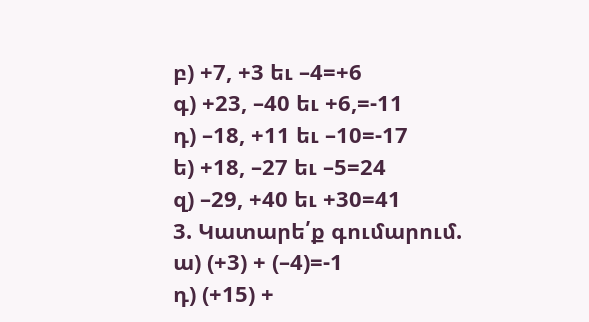բ) +7, +3 եւ –4=+6
գ) +23, –40 եւ +6,=-11
դ) –18, +11 եւ –10=-17
ե) +18, –27 եւ –5=24
զ) –29, +40 եւ +30=41
3. Կատարե՛ք գումարում.
ա) (+3) + (–4)=-1
դ) (+15) +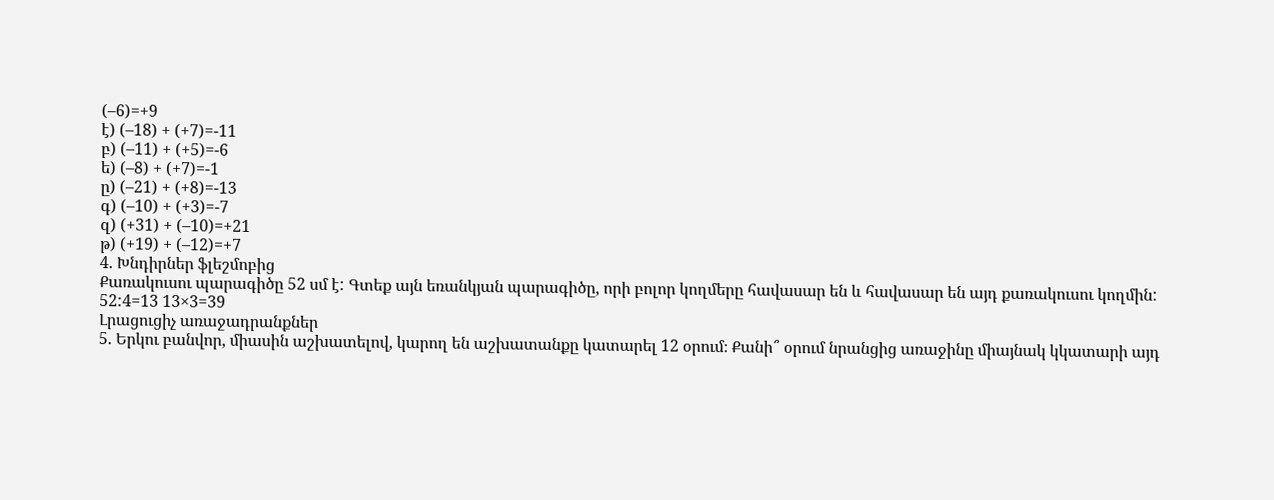(–6)=+9
է) (–18) + (+7)=-11
բ) (–11) + (+5)=-6
ե) (–8) + (+7)=-1
ը) (–21) + (+8)=-13
գ) (–10) + (+3)=-7
զ) (+31) + (–10)=+21
թ) (+19) + (–12)=+7
4. Խնդիրներ ֆլեշմոբից
Քառակուսու պարագիծը 52 սմ է: Գտեք այն եռանկյան պարագիծը, որի բոլոր կողմերը հավասար են և հավասար են այդ քառակուսու կողմին:
52:4=13 13×3=39
Լրացուցիչ առաջադրանքներ
5. Երկու բանվոր, միասին աշխատելով, կարող են աշխատանքը կատարել 12 օրում։ Քանի՞ օրում նրանցից առաջինը միայնակ կկատարի այդ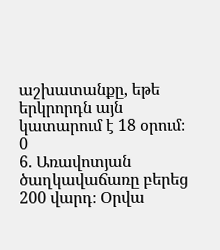աշխատանքը, եթե երկրորդն այն կատարում է 18 օրում։
0
6. Առավոտյան ծաղկավաճառը բերեց 200 վարդ։ Օրվա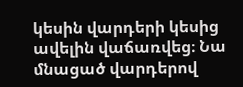կեսին վարդերի կեսից ավելին վաճառվեց։ Նա մնացած վարդերով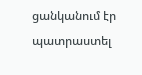ցանկանում էր պատրաստել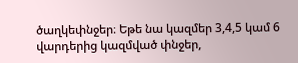ծաղկեփնջեր։ Եթե նա կազմեր 3,4,5 կամ 6 վարդերից կազմված փնջեր,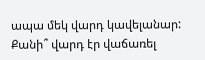ապա մեկ վարդ կավելանար: Քանի՞ վարդ էր վաճառել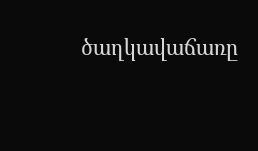ծաղկավաճառը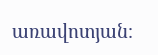առավոտյան։